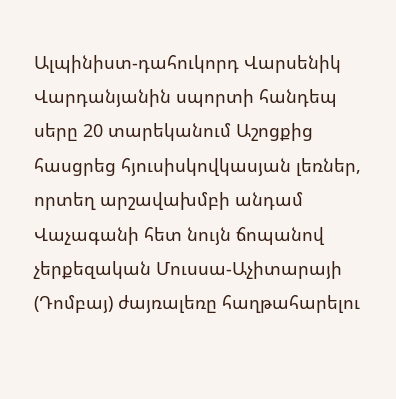Ալպինիստ-դահուկորդ Վարսենիկ Վարդանյանին սպորտի հանդեպ սերը 20 տարեկանում Աշոցքից հասցրեց հյուսիսկովկասյան լեռներ, որտեղ արշավախմբի անդամ Վաչագանի հետ նույն ճոպանով չերքեզական Մուսսա-Աչիտարայի (Դոմբայ) ժայռալեռը հաղթահարելու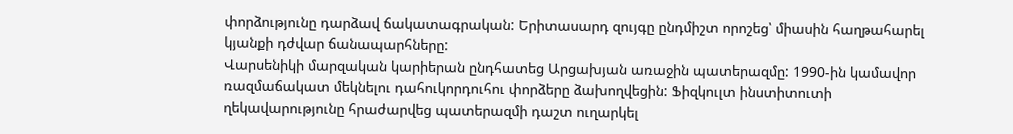փորձությունը դարձավ ճակատագրական: Երիտասարդ զույգը ընդմիշտ որոշեց՝ միասին հաղթահարել կյանքի դժվար ճանապարհները:
Վարսենիկի մարզական կարիերան ընդհատեց Արցախյան առաջին պատերազմը: 1990-ին կամավոր ռազմաճակատ մեկնելու դահուկորդուհու փորձերը ձախողվեցին: Ֆիզկուլտ ինստիտուտի ղեկավարությունը հրաժարվեց պատերազմի դաշտ ուղարկել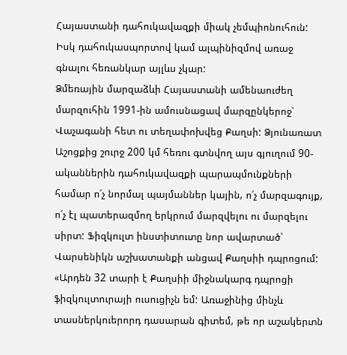Հայաստանի դահուկավազքի միակ չեմպիոնուհուն: Իսկ դահուկասպորտով կամ ալպինիզմով առաջ գնալու հեռանկար այլևս չկար:
Ձմեռային մարզաձևի Հայաստանի ամենաուժեղ մարզուհին 1991-ին ամուսնացավ մարզընկերոջ՝ Վաչագանի հետ ու տեղափոխվեց Քաղսի: Ձյունառատ Աշոցքից շուրջ 200 կմ հեռու գտնվող այս գյուղում 90-ականներին դահուկավազքի պարապմունքների համար ո՛չ նորմալ պայմաններ կային, ո՛չ մարզագույք, ո՛չ էլ պատերազմող երկրում մարզվելու ու մարզելու սիրտ: Ֆիզկուլտ ինստիտուտը նոր ավարտած՝ Վարսենիկն աշխատանքի անցավ Քաղսիի դպրոցում:
«Արդեն 32 տարի է Քաղսիի միջնակարգ դպրոցի ֆիզկուլտուրայի ուսուցիչն եմ: Առաջինից մինչև տասներկուերորդ դասարան գիտեմ, թե որ աշակերտն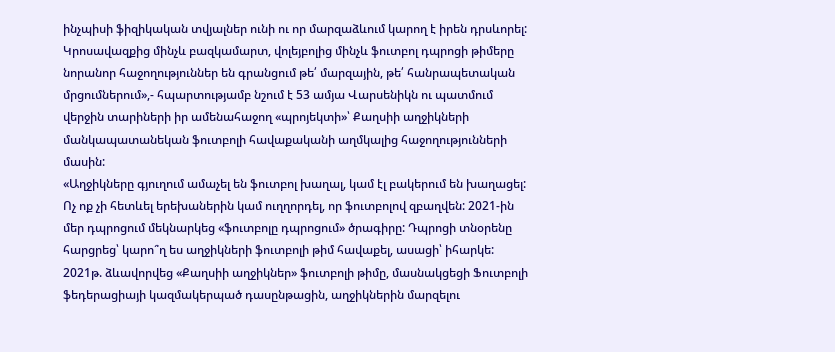ինչպիսի ֆիզիկական տվյալներ ունի ու որ մարզաձևում կարող է իրեն դրսևորել: Կրոսավազքից մինչև բազկամարտ, վոլեյբոլից մինչև ֆուտբոլ դպրոցի թիմերը նորանոր հաջողություններ են գրանցում թե՛ մարզային, թե՛ հանրապետական մրցումներում»,- հպարտությամբ նշում է 53 ամյա Վարսենիկն ու պատմում վերջին տարիների իր ամենահաջող «պրոյեկտի»՝ Քաղսիի աղջիկների մանկապատանեկան ֆուտբոլի հավաքականի աղմկալից հաջողությունների մասին:
«Աղջիկները գյուղում ամաչել են ֆուտբոլ խաղալ, կամ էլ բակերում են խաղացել: Ոչ ոք չի հետևել երեխաներին կամ ուղղորդել, որ ֆուտբոլով զբաղվեն: 2021-ին մեր դպրոցում մեկնարկեց «ֆուտբոլը դպրոցում» ծրագիրը: Դպրոցի տնօրենը հարցրեց՝ կարո՞ղ ես աղջիկների ֆուտբոլի թիմ հավաքել, ասացի՝ իհարկե: 2021թ. ձևավորվեց «Քաղսիի աղջիկներ» ֆուտբոլի թիմը, մասնակցեցի Ֆուտբոլի ֆեդերացիայի կազմակերպած դասընթացին, աղջիկներին մարզելու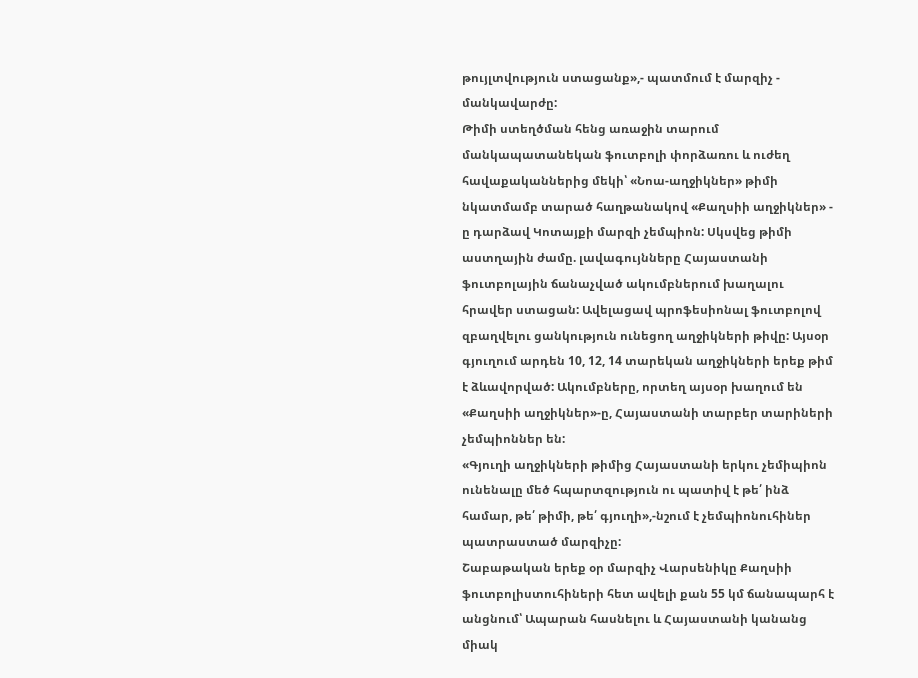թույլտվություն ստացանք»,- պատմում է մարզիչ - մանկավարժը:
Թիմի ստեղծման հենց առաջին տարում մանկապատանեկան ֆուտբոլի փորձառու և ուժեղ հավաքականներից մեկի՝ «Նոա-աղջիկներ» թիմի նկատմամբ տարած հաղթանակով «Քաղսիի աղջիկներ» - ը դարձավ Կոտայքի մարզի չեմպիոն: Սկսվեց թիմի աստղային ժամը. լավագույնները Հայաստանի ֆուտբոլային ճանաչված ակումբներում խաղալու հրավեր ստացան: Ավելացավ պրոֆեսիոնալ ֆուտբոլով զբաղվելու ցանկություն ունեցող աղջիկների թիվը: Այսօր գյուղում արդեն 10, 12, 14 տարեկան աղջիկների երեք թիմ է ձևավորված: Ակումբները, որտեղ այսօր խաղում են «Քաղսիի աղջիկներ»-ը, Հայաստանի տարբեր տարիների չեմպիոններ են:
«Գյուղի աղջիկների թիմից Հայաստանի երկու չեմիպիոն ունենալը մեծ հպարտզություն ու պատիվ է թե՛ ինձ համար, թե՛ թիմի, թե՛ գյուղի»,-նշում է չեմպիոնուհիներ պատրաստած մարզիչը:
Շաբաթական երեք օր մարզիչ Վարսենիկը Քաղսիի ֆուտբոլիստուհիների հետ ավելի քան 55 կմ ճանապարհ է անցնում՝ Ապարան հասնելու և Հայաստանի կանանց միակ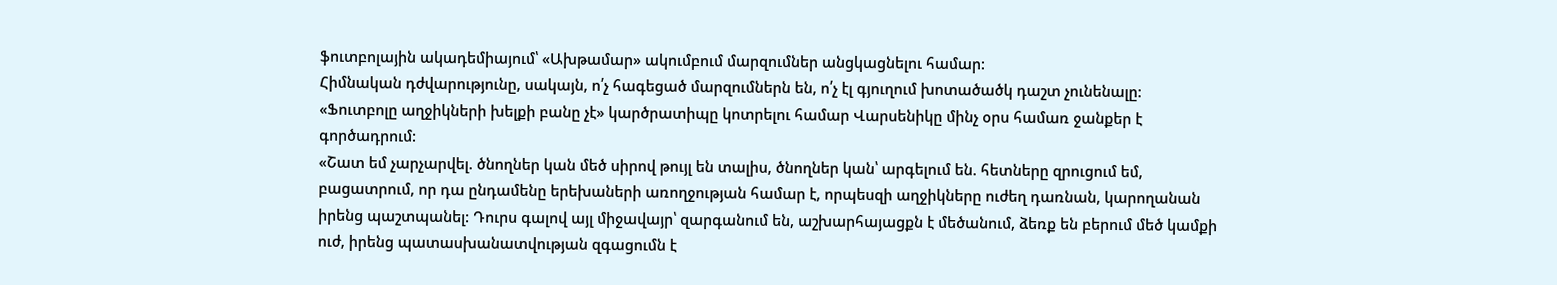ֆուտբոլային ակադեմիայում՝ «Ախթամար» ակումբում մարզումներ անցկացնելու համար:
Հիմնական դժվարությունը, սակայն, ո՛չ հագեցած մարզումներն են, ո՛չ էլ գյուղում խոտածածկ դաշտ չունենալը: «Ֆուտբոլը աղջիկների խելքի բանը չէ» կարծրատիպը կոտրելու համար Վարսենիկը մինչ օրս համառ ջանքեր է գործադրում:
«Շատ եմ չարչարվել. ծնողներ կան մեծ սիրով թույլ են տալիս, ծնողներ կան՝ արգելում են. հետները զրուցում եմ, բացատրում, որ դա ընդամենը երեխաների առողջության համար է, որպեսզի աղջիկները ուժեղ դառնան, կարողանան իրենց պաշտպանել: Դուրս գալով այլ միջավայր՝ զարգանում են, աշխարհայացքն է մեծանում, ձեռք են բերում մեծ կամքի ուժ, իրենց պատասխանատվության զգացումն է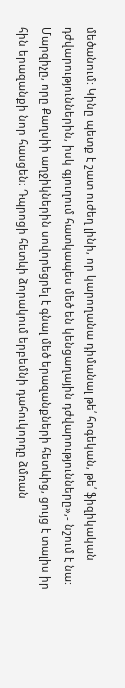մեծանում: Կինը պետք է շատ ուժեղ լինի, որ կարողանա դիմանալ թե՛ հոգեկան, թե՛ ֆիզիկական դժվարություններին, իսկ գյուղում հատկապես մեծ են կենցաղային դժվարությունները»,- նշում է նա:
Մարզիչը, որը Քաղսիի աղջիկներին սովորեցրել է գնալ մեծ երազանքների հետևից, ցույց է տալիս իր հին երազանքի նոր հասցեն։ Դպրոցի հետևի ձորակում երբեմնի դահուկորդը ձմռան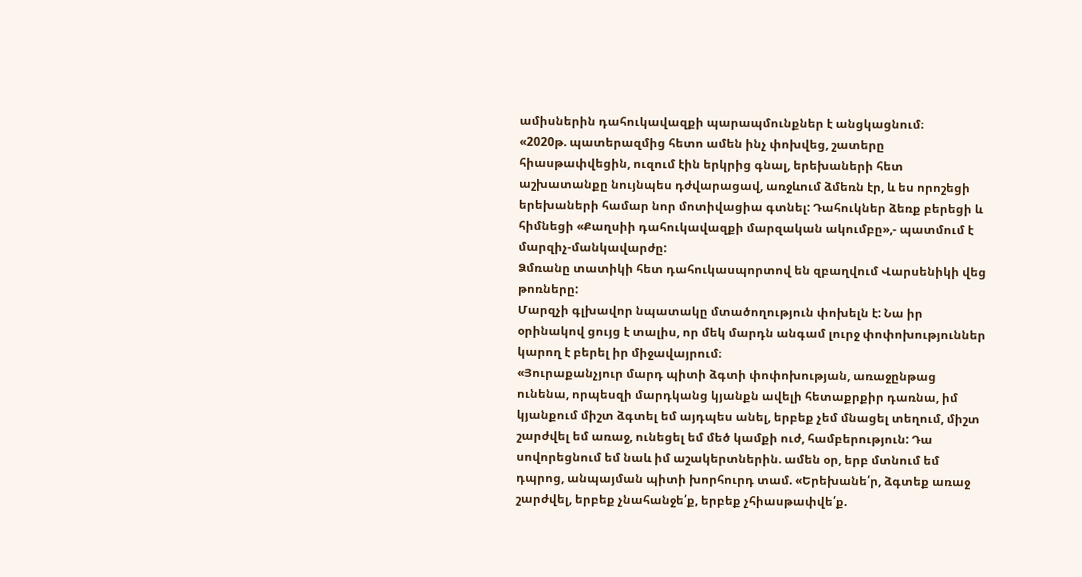ամիսներին դահուկավազքի պարապմունքներ է անցկացնում։
«2020թ. պատերազմից հետո ամեն ինչ փոխվեց, շատերը հիասթափվեցին, ուզում էին երկրից գնալ, երեխաների հետ աշխատանքը նույնպես դժվարացավ, առջևում ձմեռն էր, և ես որոշեցի երեխաների համար նոր մոտիվացիա գտնել: Դահուկներ ձեռք բերեցի և հիմնեցի «Քաղսիի դահուկավազքի մարզական ակումբը»,- պատմում է մարզիչ-մանկավարժը:
Ձմռանը տատիկի հետ դահուկասպորտով են զբաղվում Վարսենիկի վեց թոռները:
Մարզչի գլխավոր նպատակը մտածողություն փոխելն է: Նա իր օրինակով ցույց է տալիս, որ մեկ մարդն անգամ լուրջ փոփոխություններ կարող է բերել իր միջավայրում։
«Յուրաքանչյուր մարդ պիտի ձգտի փոփոխության, առաջընթաց ունենա, որպեսզի մարդկանց կյանքն ավելի հետաքրքիր դառնա, իմ կյանքում միշտ ձգտել եմ այդպես անել, երբեք չեմ մնացել տեղում, միշտ շարժվել եմ առաջ, ունեցել եմ մեծ կամքի ուժ, համբերություն: Դա սովորեցնում եմ նաև իմ աշակերտներին. ամեն օր, երբ մտնում եմ դպրոց, անպայման պիտի խորհուրդ տամ. «Երեխանե՛ր, ձգտեք առաջ շարժվել, երբեք չնահանջե՛ք, երբեք չհիասթափվե՛ք.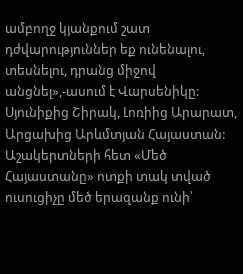ամբողջ կյանքում շատ դժվարություններ եք ունենալու, տեսնելու, դրանց միջով անցնել»,-ասում է Վարսենիկը:
Սյունիքից Շիրակ, Լոռիից Արարատ, Արցախից Արևմտյան Հայաստան: Աշակերտների հետ «Մեծ Հայաստանը» ոտքի տակ տված ուսուցիչը մեծ երազանք ունի՝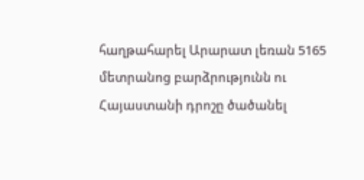հաղթահարել Արարատ լեռան 5165 մետրանոց բարձրությունն ու Հայաստանի դրոշը ծածանել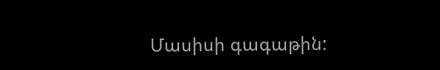Մասիսի գագաթին: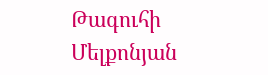Թագուհի Մելքոնյան